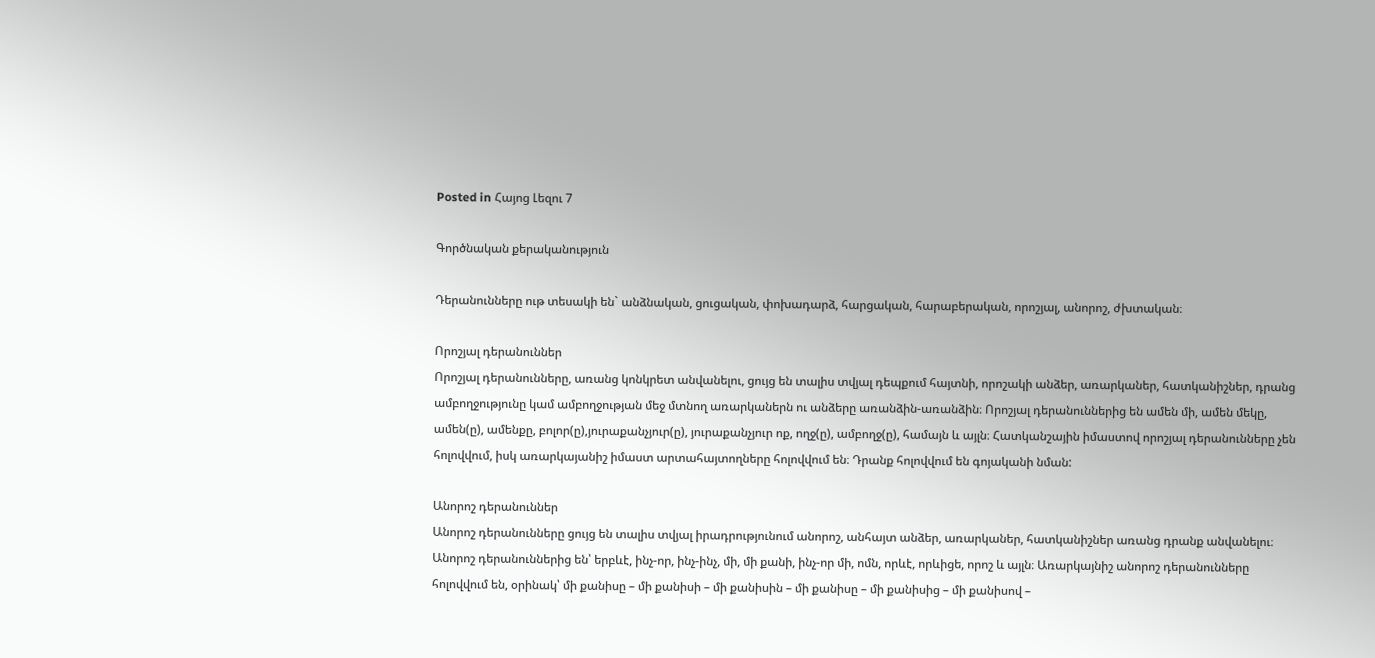Posted in Հայոց Լեզու 7

Գործնական քերականություն

Դերանունները ութ տեսակի են` անձնական, ցուցական, փոխադարձ, հարցական, հարաբերական, որոշյալ, անորոշ, ժխտական։

Որոշյալ դերանուններ
Որոշյալ դերանունները, առանց կոնկրետ անվանելու, ցույց են տալիս տվյալ դեպքում հայտնի, որոշակի անձեր, առարկաներ, հատկանիշներ, դրանց ամբողջությունը կամ ամբողջության մեջ մտնող առարկաներն ու անձերը առանձին-առանձին։ Որոշյալ դերանուններից են ամեն մի, ամեն մեկը, ամեն(ը), ամենքը, բոլոր(ը),յուրաքանչյուր(ը), յուրաքանչյուր ոք, ողջ(ը), ամբողջ(ը), համայն և այլն։ Հատկանշային իմաստով որոշյալ դերանունները չեն հոլովվում, իսկ առարկայանիշ իմաստ արտահայտողները հոլովվում են։ Դրանք հոլովվում են գոյականի նման:

Անորոշ դերանուններ
Անորոշ դերանունները ցույց են տալիս տվյալ իրադրությունում անորոշ, անհայտ անձեր, առարկաներ, հատկանիշներ առանց դրանք անվանելու։ Անորոշ դերանուններից են՝ երբևէ, ինչ-որ, ինչ-ինչ, մի, մի քանի, ինչ-որ մի, ոմն, որևէ, որևիցե, որոշ և այլն։ Առարկայնիշ անորոշ դերանունները հոլովվում են, օրինակ՝ մի քանիսը – մի քանիսի – մի քանիսին – մի քանիսը – մի քանիսից – մի քանիսով –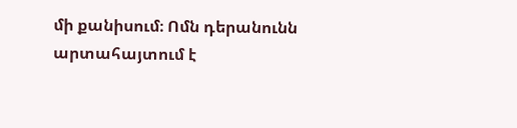մի քանիսում։ Ոմն դերանունն արտահայտում է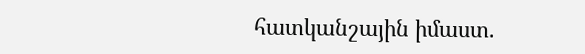հատկանշային իմաստ.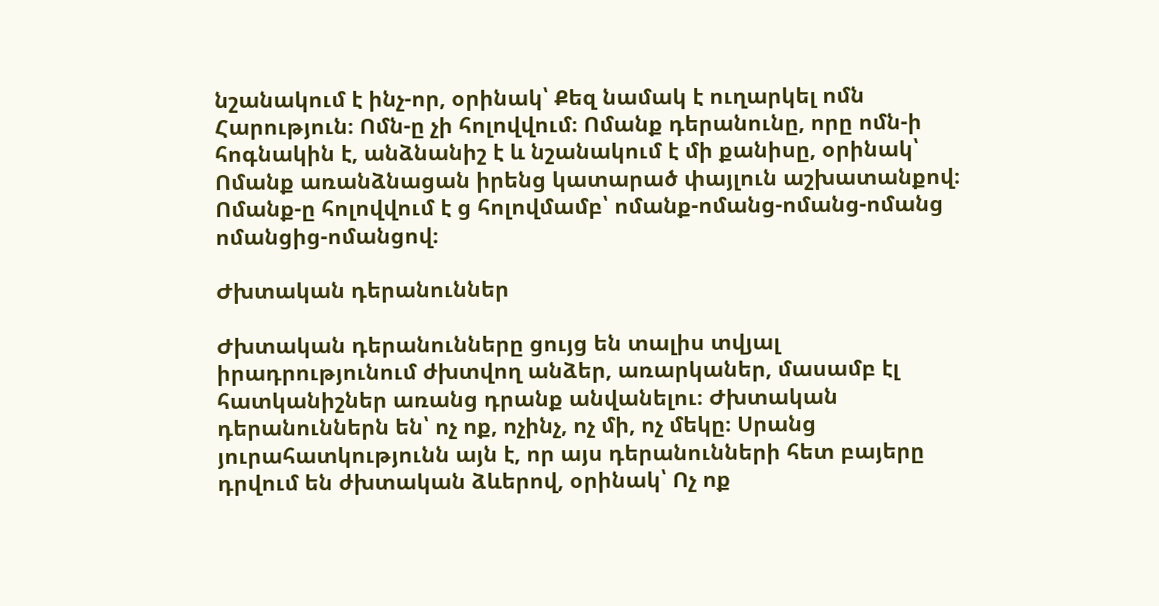նշանակում է ինչ-որ, օրինակ՝ Քեզ նամակ է ուղարկել ոմն Հարություն։ Ոմն-ը չի հոլովվում։ Ոմանք դերանունը, որը ոմն-ի հոգնակին է, անձնանիշ է և նշանակում է մի քանիսը, օրինակ՝ Ոմանք առանձնացան իրենց կատարած փայլուն աշխատանքով։ Ոմանք-ը հոլովվում է ց հոլովմամբ՝ ոմանք-ոմանց-ոմանց-ոմանց ոմանցից-ոմանցով։

Ժխտական դերանուններ

Ժխտական դերանունները ցույց են տալիս տվյալ իրադրությունում ժխտվող անձեր, առարկաներ, մասամբ էլ հատկանիշներ առանց դրանք անվանելու։ Ժխտական դերանուններն են՝ ոչ ոք, ոչինչ, ոչ մի, ոչ մեկը։ Սրանց յուրահատկությունն այն է, որ այս դերանունների հետ բայերը դրվում են ժխտական ձևերով, օրինակ՝ Ոչ ոք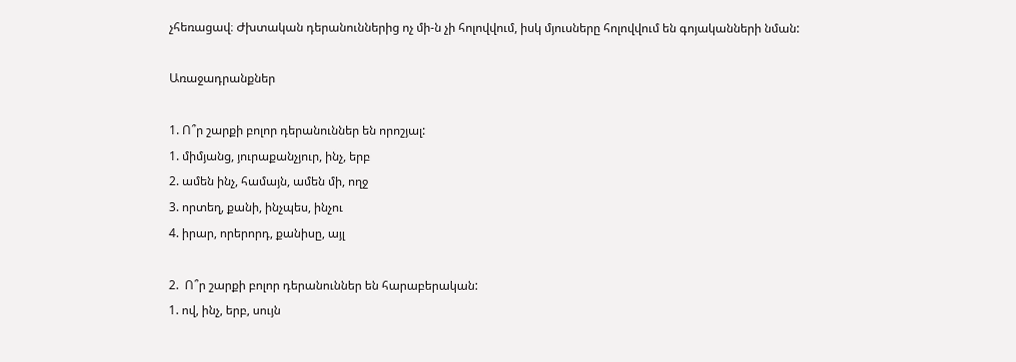չհեռացավ։ Ժխտական դերանուններից ոչ մի-ն չի հոլովվում, իսկ մյուսները հոլովվում են գոյականների նման:

Առաջադրանքներ

1. Ո՞ր շարքի բոլոր դերանուններ են որոշյալ:
1. միմյանց, յուրաքանչյուր, ինչ, երբ
2. ամեն ինչ, համայն, ամեն մի, ողջ
3. որտեղ, քանի, ինչպես, ինչու
4. իրար, որերորդ, քանիսը, այլ

2.  Ո՞ր շարքի բոլոր դերանուններ են հարաբերական:
1. ով, ինչ, երբ, սույն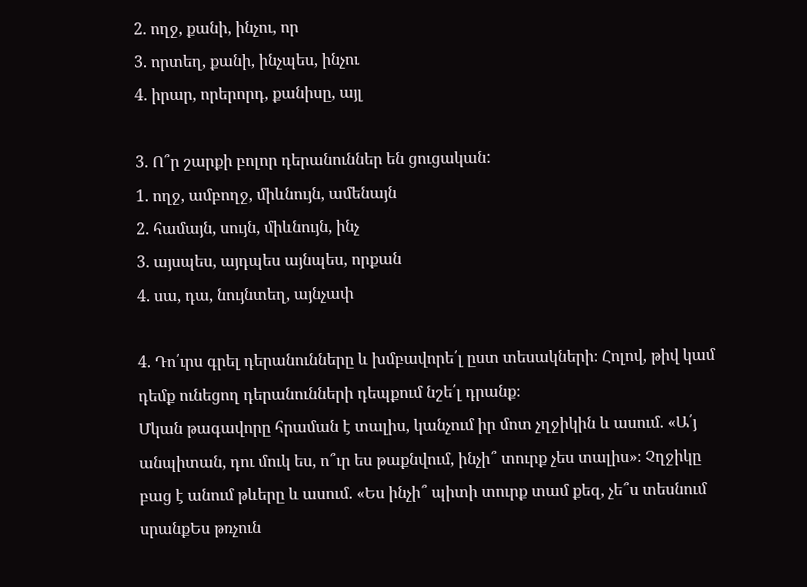2. ողջ, քանի, ինչու, որ
3. որտեղ, քանի, ինչպես, ինչու
4. իրար, որերորդ, քանիսը, այլ

3. Ո՞ր շարքի բոլոր դերանուններ են ցուցական:
1. ողջ, ամբողջ, միևնույն, ամենայն
2. համայն, սույն, միևնույն, ինչ
3. այսպես, այդպես այնպես, որքան
4. սա, դա, նույնտեղ, այնչափ

4. Դո՛ւրս գրել դերանունները և խմբավորե՛լ ըստ տեսակների։ Հոլով, թիվ կամ դեմք ունեցող դերանունների դեպքում նշե՛լ դրանք։
Մկան թագավորը հրաման է տալիս, կանչում իր մոտ չղջիկին և ասում. «Ա՛յ անպիտան, դու մուկ ես, ո՞ւր ես թաքնվում, ինչի՞ տուրք չես տալիս»։ Չղջիկը բաց է անում թևերը և ասում. «Ես ինչի՞ պիտի տուրք տամ քեզ, չե՞ս տեսնում սրանքԵս թռչուն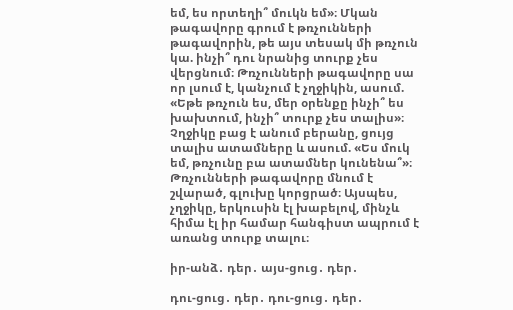եմ, ես որտեղի՞ մուկն եմ»։ Մկան թագավորը գրում է թռչունների թագավորին, թե այս տեսակ մի թռչուն կա. ինչի՞ դու նրանից տուրք չես վերցնում։ Թռչունների թագավորը սա որ լսում է, կանչում է չղջիկին, ասում. «Եթե թռչուն ես, մեր օրենքը ինչի՞ ես խախտում, ինչի՞ տուրք չես տալիս»։ Չղջիկը բաց է անում բերանը, ցույց տալիս ատամները և ասում. «Ես մուկ եմ, թռչունը բա ատամներ կունենա՞»։ Թռչունների թագավորը մնում է շվարած, գլուխը կորցրած։ Այսպես, չղջիկը, երկուսին էլ խաբելով, մինչև հիմա էլ իր համար հանգիստ ապրում է առանց տուրք տալու։

իր-անձ․ դեր․ այս-ցուց․ դեր․

դու-ցուց․ դեր․ դու-ցուց․ դեր․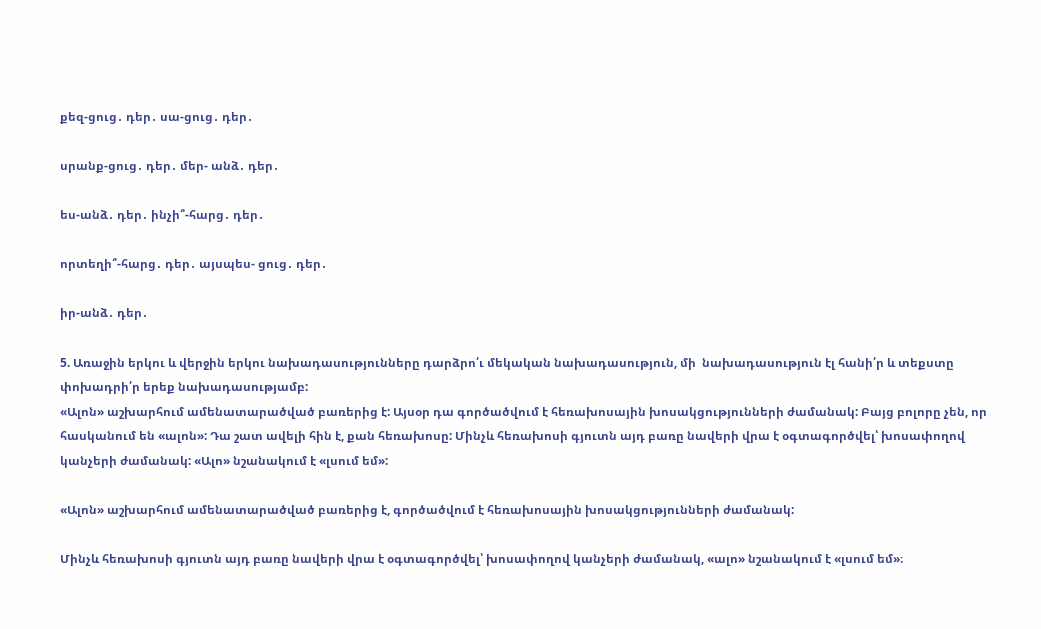քեզ-ցուց․ դեր․ սա-ցուց․ դեր․

սրանք-ցուց․ դեր․ մեր- անձ․ դեր․

ես-անձ․ դեր․ ինչի՞-հարց․ դեր․

որտեղի՞-հարց․ դեր․ այսպես- ցուց․ դեր․

իր-անձ․ դեր․

5. Առաջին երկու և վերջին երկու նախադասությունները դարձրո՛ւ մեկական նախադասություն, մի  նախադասություն էլ հանի՛ր և տեքստը փոխադրի՛ր երեք նախադասությամբ:
«Ալոն» աշխարհում ամենատարածված բառերից է: Այսօր դա գործածվում է հեռախոսային խոսակցությունների ժամանակ: Բայց բոլորը չեն, որ հասկանում են «ալոն»: Դա շատ ավելի հին է, քան հեռախոսը: Մինչև հեռախոսի գյուտն այդ բառը նավերի վրա է օգտագործվել՝ խոսափողով կանչերի ժամանակ: «Ալո» նշանակում է «լսում եմ»:

«Ալոն» աշխարհում ամենատարածված բառերից է, գործածվում է հեռախոսային խոսակցությունների ժամանակ:

Մինչև հեռախոսի գյուտն այդ բառը նավերի վրա է օգտագործվել՝ խոսափողով կանչերի ժամանակ, «ալո» նշանակում է «լսում եմ»։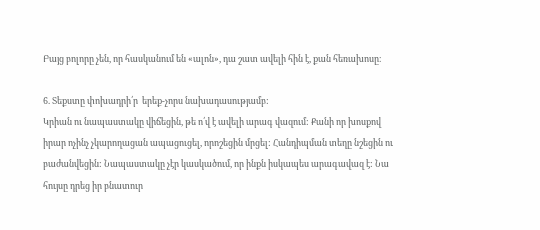Բայց բոլորը չեն, որ հասկանում են «ալոն», դա շատ ավելի հին է, քան հեռախոսը։

6. Տեքստը փոխադրի՛ր  երեք-չորս նախադասությամբ:
Կրիան ու նապաստակը վիճեցին, թե ո՛վ է ավելի արագ վազում: Քանի որ խոսքով իրար ոչինչ չկարողացան ապացուցել, որոշեցին մրցել: Հանդիպման տեղը նշեցին ու բաժանվեցին: Նապաստակը չէր կասկածում, որ ինքն իսկապես արագավազ է: Նա հույսը դրեց իր բնատուր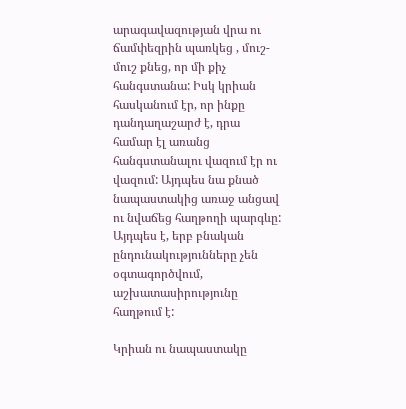արագավազության վրա ու ճամփեզրին պառկեց , մուշ-մուշ քնեց, որ մի քիչ հանգստանա: Իսկ կրիան հասկանում էր, որ ինքը դանդաղաշարժ է, դրա համար էլ առանց հանգստանալու վազում էր ու վազում: Այդպես նա քնած նապաստակից առաջ անցավ  ու նվաճեց հաղթողի պարգևը:
Այդպես է, երբ բնական ընդունակությունները չեն օգտագործվում, աշխատասիրությունը հաղթում է:

Կրիան ու նապաստակը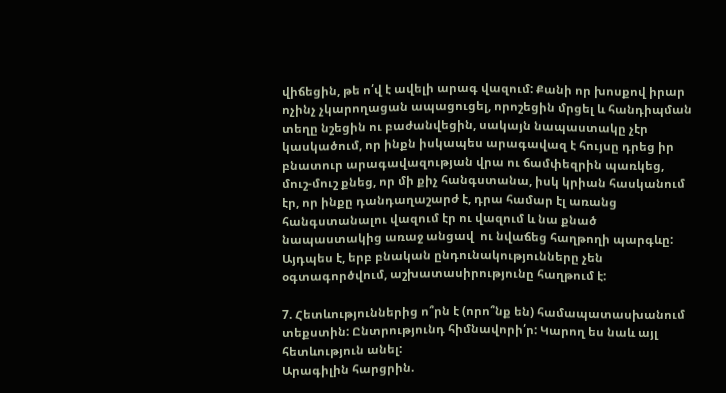վիճեցին, թե ո՛վ է ավելի արագ վազում: Քանի որ խոսքով իրար ոչինչ չկարողացան ապացուցել, որոշեցին մրցել և հանդիպման տեղը նշեցին ու բաժանվեցին, սակայն նապաստակը չէր կասկածում, որ ինքն իսկապես արագավազ է հույսը դրեց իր բնատուր արագավազության վրա ու ճամփեզրին պառկեց, մուշ-մուշ քնեց, որ մի քիչ հանգստանա, իսկ կրիան հասկանում էր, որ ինքը դանդաղաշարժ է, դրա համար էլ առանց հանգստանալու վազում էր ու վազում և նա քնած նապաստակից առաջ անցավ  ու նվաճեց հաղթողի պարգևը:
Այդպես է, երբ բնական ընդունակությունները չեն օգտագործվում, աշխատասիրությունը հաղթում է:

7. Հետևություններից ո՞րն է (որո՞նք են) համապատասխանում տեքստին: Ընտրությունդ հիմնավորի՛ր: Կարող ես նաև այլ հետևություն անել:
Արագիլին հարցրին.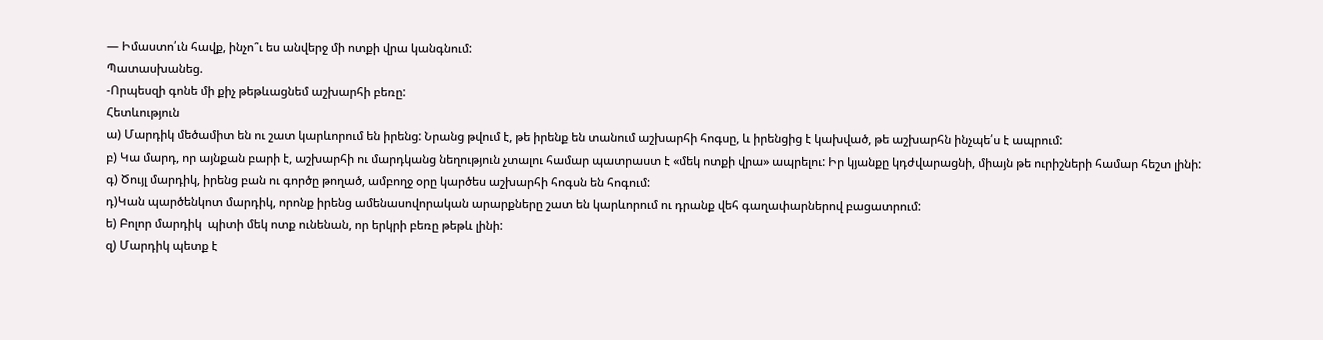— Իմաստո՛ւն հավք, ինչո՞ւ ես անվերջ մի ոտքի վրա կանգնում:
Պատասխանեց.
-Որպեսզի գոնե մի քիչ թեթևացնեմ աշխարհի բեռը:
Հետևություն
ա) Մարդիկ մեծամիտ են ու շատ կարևորում են իրենց: Նրանց թվում է, թե իրենք են տանում աշխարհի հոգսը, և իրենցից է կախված, թե աշխարհն ինչպե՛ս է ապրում:
բ) Կա մարդ, որ այնքան բարի է, աշխարհի ու մարդկանց նեղություն չտալու համար պատրաստ է «մեկ ոտքի վրա» ապրելու: Իր կյանքը կդժվարացնի, միայն թե ուրիշների համար հեշտ լինի:
գ) Ծույլ մարդիկ, իրենց բան ու գործը թողած, ամբողջ օրը կարծես աշխարհի հոգսն են հոգում:
դ)Կան պարծենկոտ մարդիկ, որոնք իրենց ամենասովորական արարքները շատ են կարևորում ու դրանք վեհ գաղափարներով բացատրում:
ե) Բոլոր մարդիկ  պիտի մեկ ոտք ունենան, որ երկրի բեռը թեթև լինի:
զ) Մարդիկ պետք է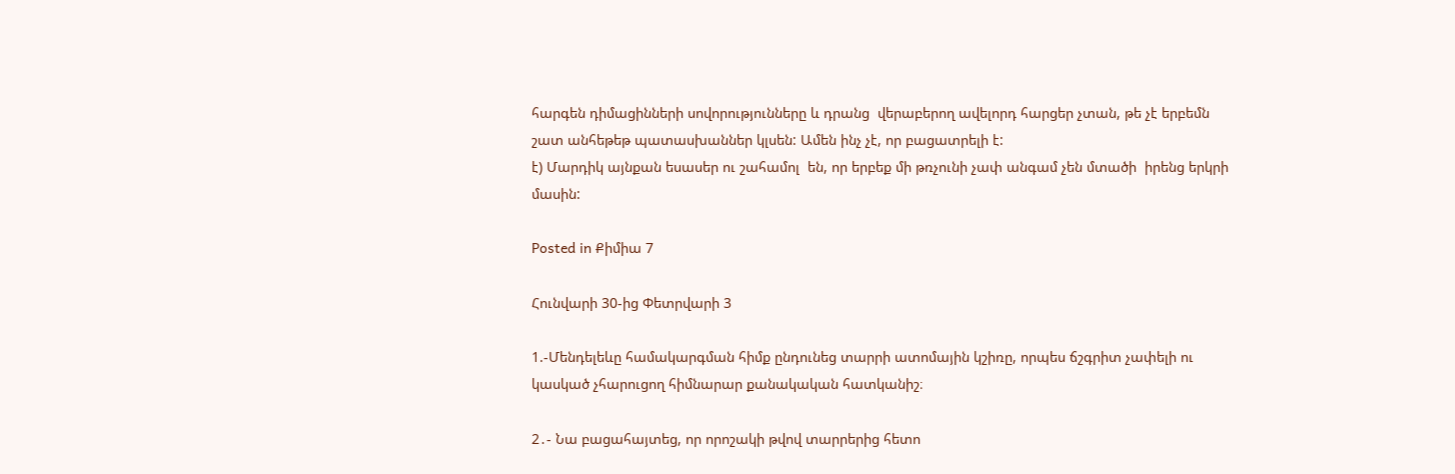հարգեն դիմացինների սովորությունները և դրանց  վերաբերող ավելորդ հարցեր չտան, թե չէ երբեմն շատ անհեթեթ պատասխաններ կլսեն: Ամեն ինչ չէ, որ բացատրելի է:
է) Մարդիկ այնքան եսասեր ու շահամոլ  են, որ երբեք մի թռչունի չափ անգամ չեն մտածի  իրենց երկրի մասին:

Posted in Քիմիա 7

Հունվարի 30-ից Փետրվարի 3

1.-Մենդելեևը համակարգման հիմք ընդունեց տարրի ատոմային կշիռը, որպես ճշգրիտ չափելի ու կասկած չհարուցող հիմնարար քանակական հատկանիշ։

2․- Նա բացահայտեց, որ որոշակի թվով տարրերից հետո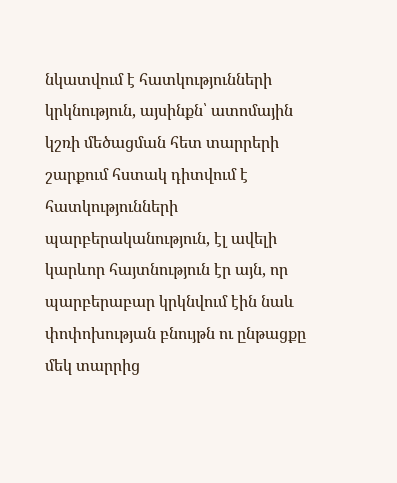նկատվում է հատկությունների կրկնություն, այսինքն՝ ատոմային կշռի մեծացման հետ տարրերի շարքում հստակ դիտվում է հատկությունների պարբերականություն, էլ ավելի կարևոր հայտնություն էր այն, որ պարբերաբար կրկնվում էին նաև փոփոխության բնույթն ու ընթացքը մեկ տարրից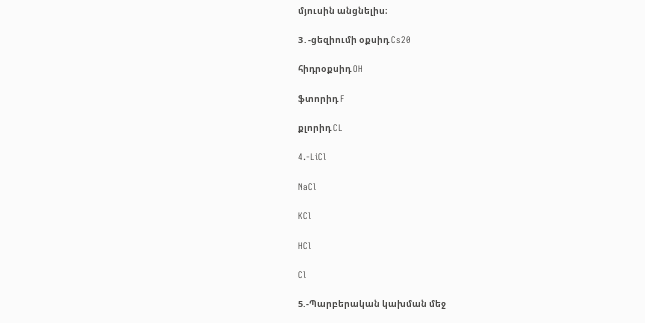մյուսին անցնելիս։

3․-ցեզիումի օքսիդ Cs20

հիդրօքսիդ OH

ֆտորիդ F

քլորիդ CL

4.-LiCl

NaCl

KCl

HCl

Cl

5.-Պարբերական կախման մեջ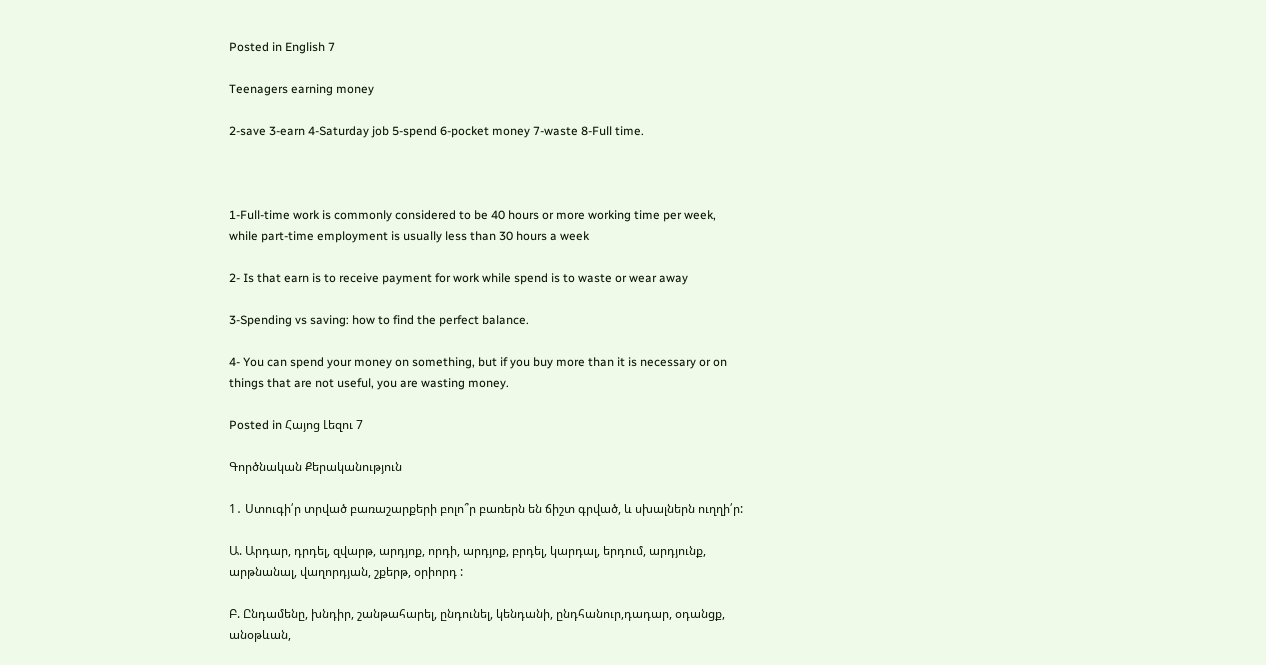Posted in English 7

Teenagers earning money

2-save 3-earn 4-Saturday job 5-spend 6-pocket money 7-waste 8-Full time.



1-Full-time work is commonly considered to be 40 hours or more working time per week, while part-time employment is usually less than 30 hours a week

2- Is that earn is to receive payment for work while spend is to waste or wear away

3-Spending vs saving: how to find the perfect balance.

4- You can spend your money on something, but if you buy more than it is necessary or on things that are not useful, you are wasting money.

Posted in Հայոց Լեզու 7

Գործնական Քերականություն

1․ Ստուգի՛ր տրված բառաշարքերի բոլո՞ր բառերն են ճիշտ գրված, և սխալներն ուղղի՛ր:

Ա. Արդար, դրդել, զվարթ, արդյոք, որդի, արդյոք, բրդել, կարդալ, երդում, արդյունք, արթնանալ, վաղորդյան, շքերթ, օրիորդ :

Բ. Ընդամենը, խնդիր, շանթահարել, ընդունել, կենդանի, ընդհանուր,դադար, օդանցք, անօթևան,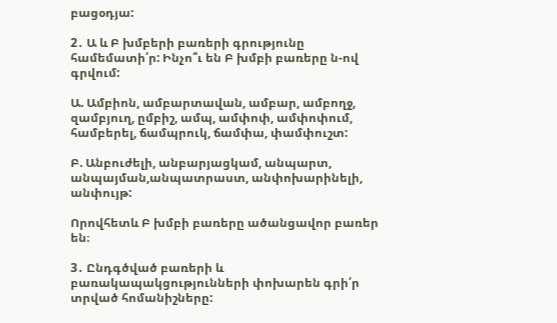բացօդյա:

2․ Ա և Բ խմբերի բառերի գրությունը համեմատի՛ր: Ինչո՞ւ են Բ խմբի բառերը ն-ով գրվում:

Ա. Ամբիոն, ամբարտավան, ամբար, ամբողջ, զամբյուղ, ըմբիշ, ամպ, ամփոփ, ամփոփում, համբերել, ճամպրուկ, ճամփա, փամփուշտ:

Բ. Անբուժելի, անբարյացկամ, անպարտ, անպայման,անպատրաստ, անփոխարինելի, անփույթ:

Որովհետև Բ խմբի բառերը ածանցավոր բառեր են։

3․ Ընդգծված բառերի և բառակապակցությունների փոխարեն գրի՛ր տրված հոմանիշները: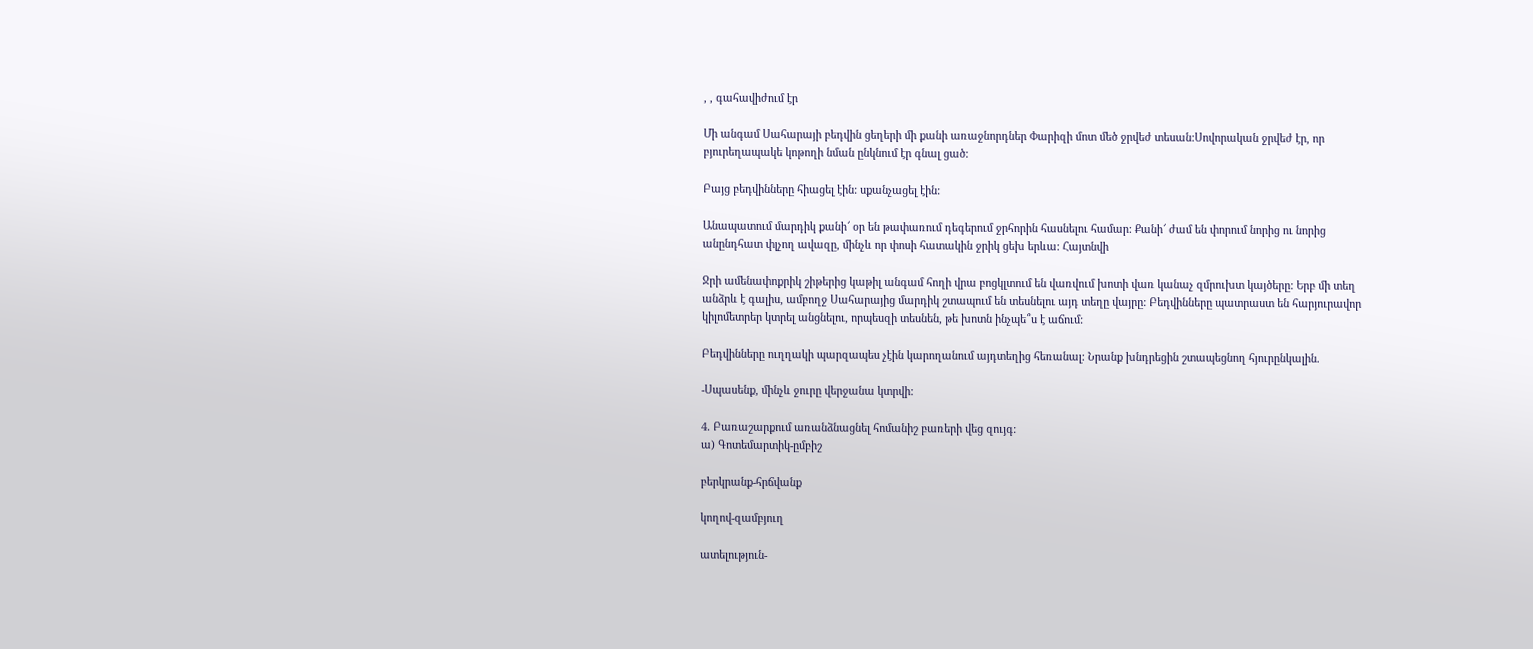, , գահավիժում էր

Մի անգամ Սահարայի բեդվին ցեղերի մի քանի առաջնորդներ Փարիզի մոտ մեծ ջրվեժ տեսան:Սովորական ջրվեժ էր, որ բյուրեղապակե կոթողի նման ընկնում էր գնալ ցած:

Բայց բեդվինները հիացել էին: սքանչացել էին:

Անապատում մարդիկ քանի՜ օր են թափառում դեգերում ջրհորին հասնելու համար: Քանի՜ ժամ են փորում նորից ու նորից անընդհատ փլչող ավազը, մինչև որ փոսի հատակին ջրիկ ցեխ երևա: Հայտնվի

Ջրի ամենափոքրիկ շիթերից կաթիլ անգամ հողի վրա բոցկլտում են վառվում խոտի վառ կանաչ զմրուխտ կայծերը: Երբ մի տեղ անձրև է գալիս, ամբողջ Սահարայից մարդիկ շտապում են տեսնելու այդ տեղը վայրը: Բեդվինները պատրաստ են հարյուրավոր կիլոմետրեր կտրել անցնելու, որպեսզի տեսնեն, թե խոտն ինչպե՞ս է աճում:

Բեդվինները ուղղակի պարզապես չէին կարողանում այդտեղից հեռանալ: Նրանք խնդրեցին շտապեցնող հյուրընկալին.

-Սպասենք, մինչև ջուրը վերջանա կտրվի:

4. Բառաշարքում առանձնացնել հոմանիշ բառերի վեց զույգ:
ա) Գոտեմարտիկ-ըմբիշ

բերկրանք-հրճվանք

կողով-զամբյուղ

ատելություն-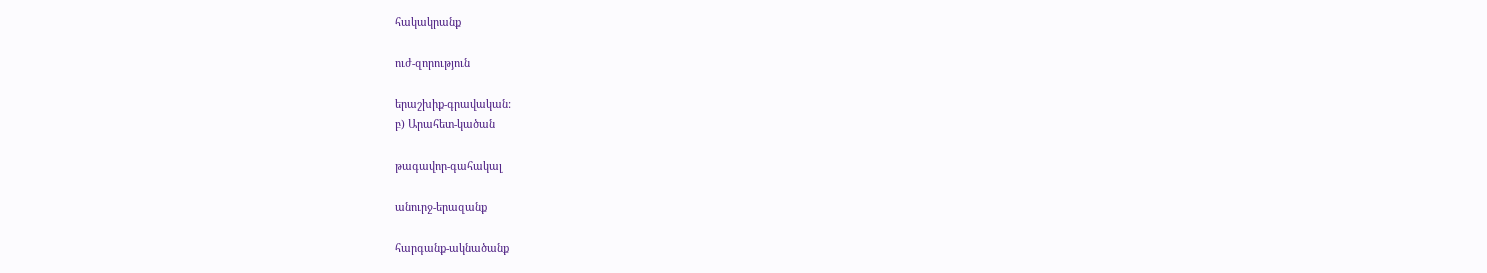հակակրանք

ուժ-զորություն

երաշխիք-գրավական:
բ) Արահետ-կածան

թագավոր-գահակալ

անուրջ-երազանք

հարգանք-ակնածանք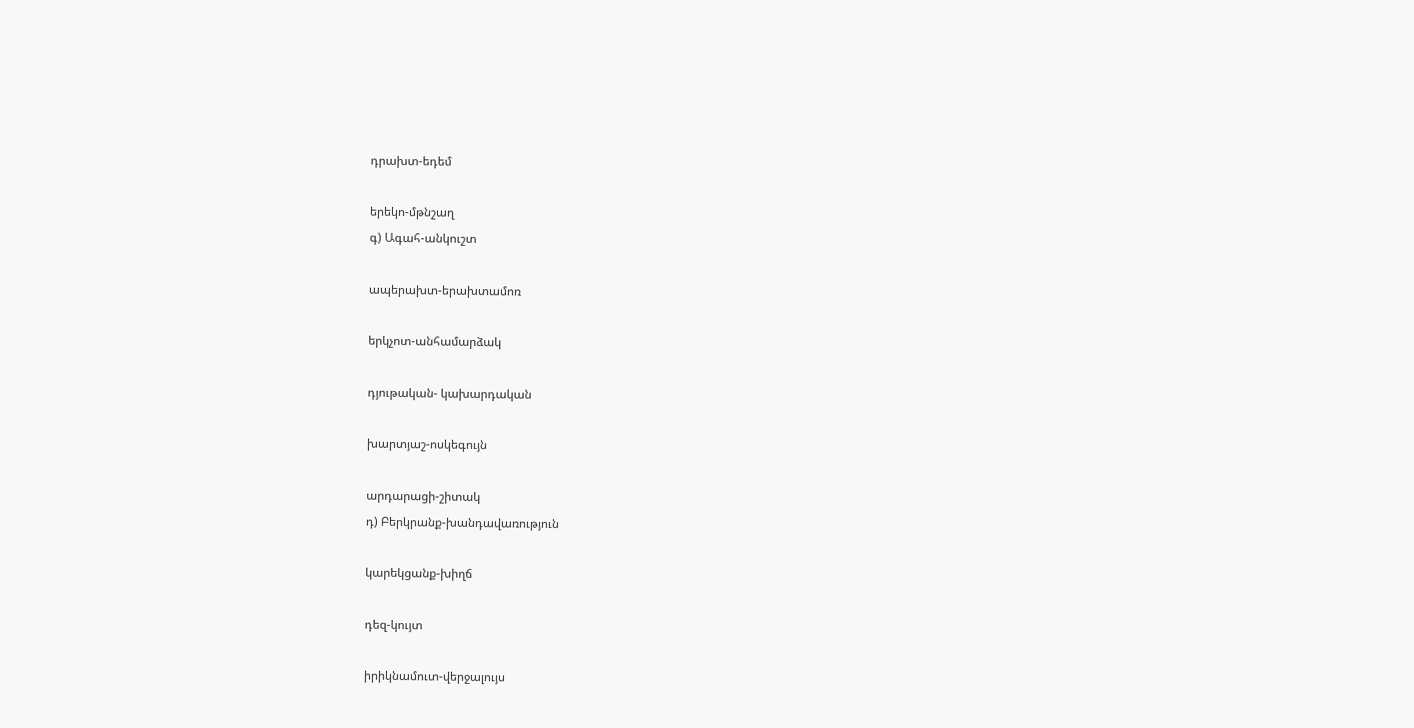դրախտ-եդեմ

երեկո-մթնշաղ
գ) Ագահ-անկուշտ

ապերախտ-երախտամոռ

երկչոտ-անհամարձակ

դյութական- կախարդական

խարտյաշ-ոսկեգույն

արդարացի-շիտակ
դ) Բերկրանք-խանդավառություն

կարեկցանք-խիղճ

դեզ-կույտ

իրիկնամուտ-վերջալույս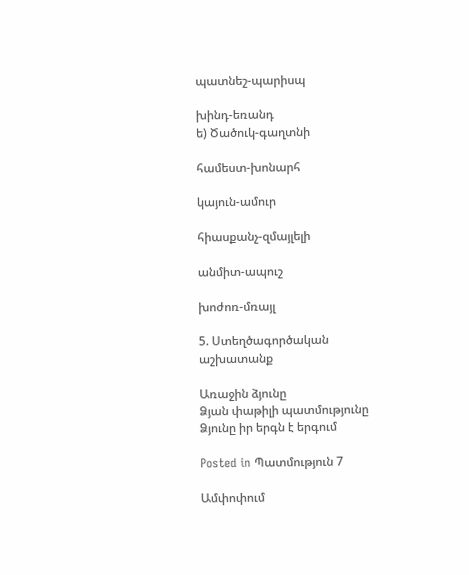պատնեշ-պարիսպ

խինդ-եռանդ
ե) Ծածուկ-գաղտնի

համեստ-խոնարհ

կայուն-ամուր

հիասքանչ-զմայլելի

անմիտ-ապուշ

խոժոռ-մռայլ

5. Ստեղծագործական աշխատանք

Առաջին ձյունը
Ձյան փաթիլի պատմությունը
Ձյունը իր երգն է երգում

Posted in Պատմություն 7

Ամփոփում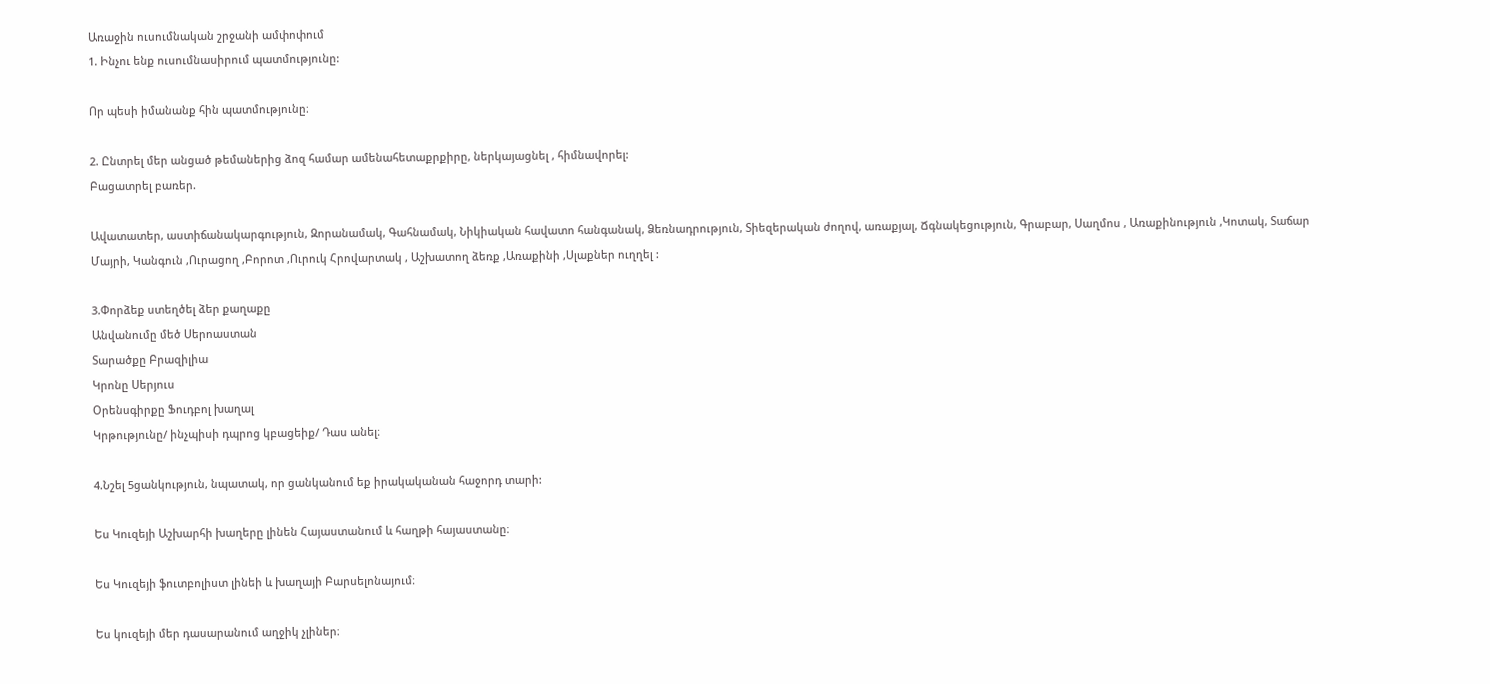Առաջին ուսումնական շրջանի ամփոփում
1. Ինչու ենք ուսումնասիրում պատմությունը:

Որ պեսի իմանանք հին պատմությունը։

2. Ընտրել մեր անցած թեմաներից ձոզ համար ամենահետաքրքիրը, ներկայացնել , հիմնավորել:
Բացատրել բառեր.

Ավատատեր, աստիճանակարգություն, Զորանամակ, Գահնամակ, Նիկիական հավատո հանգանակ, Ձեռնադրություն, Տիեզերական ժողով, առաքյալ, Ճգնակեցություն, Գրաբար, Սաղմոս , Առաքինություն ,Կոտակ, Տաճար Մայրի, Կանգուն ,Ուրացող ,Բորոտ ,Ուրուկ Հրովարտակ , Աշխատող ձեռք ,Առաքինի ,Սլաքներ ուղղել :

3.Փորձեք ստեղծել ձեր քաղաքը
Անվանումը մեծ Սերոաստան
Տարածքը Բրազիլիա
Կրոնը Սերյուս
Օրենսգիրքը Ֆուդբոլ խաղալ
Կրթությունը/ ինչպիսի դպրոց կբացեիք/ Դաս անել։

4.Նշել 5ցանկություն, նպատակ, որ ցանկանում եք իրակականան հաջորդ տարի:

Ես Կուզեյի Աշխարհի խաղերը լինեն Հայաստանում և հաղթի հայաստանը։

Ես Կուզեյի ֆուտբոլիստ լինեի և խաղայի Բարսելոնայում։

Ես կուզեյի մեր դասարանում աղջիկ չլիներ։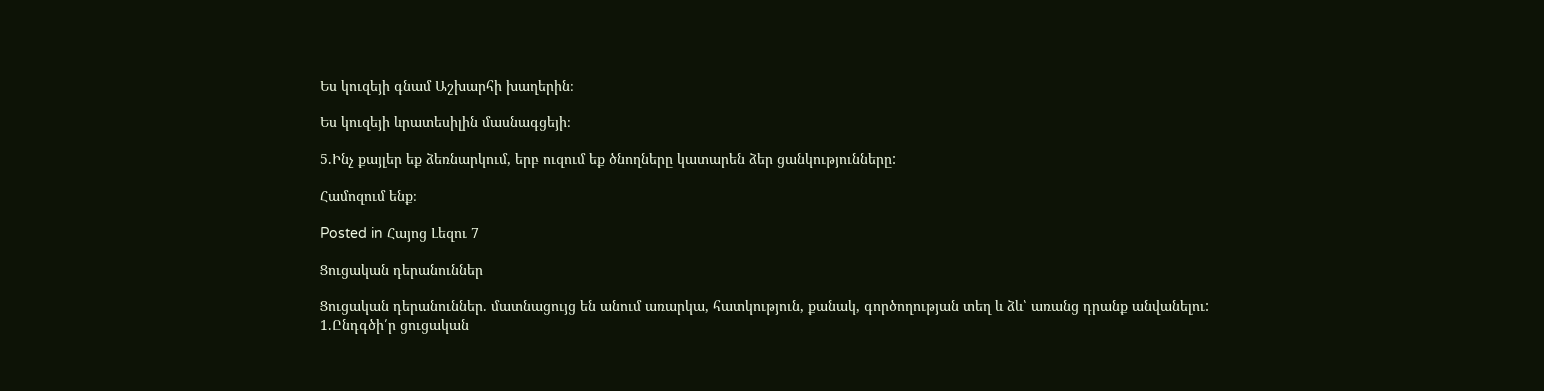Ես կուզեյի գնամ Աշխարհի խաղերին։

Ես կուզեյի ևրատեսիլին մասնագցեյի։

5.Ինչ քայլեր եք ձեռնարկում, երբ ուզում եք ծնողները կատարեն ձեր ցանկությունները:

Համոզում ենք։

Posted in Հայոց Լեզու 7

Ցուցական դերանուններ

Ցուցական դերանուններ. մատնացույց են անում առարկա, հատկություն, քանակ, գործողության տեղ և ձև՝ առանց դրանք անվանելու:
1.Ընդգծի՛ր ցուցական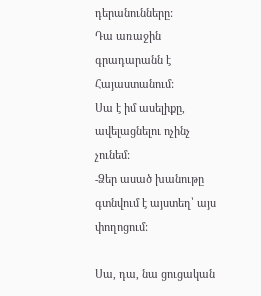դերանունները:
Դա առաջին գրադարանն է Հայաստանում:
Սա է իմ ասելիքը, ավելացնելու ոչինչ չունեմ:
-Ձեր ասած խանութը գտնվում է այստեղ՝ այս փողոցում:

Սա, դա, նա ցուցական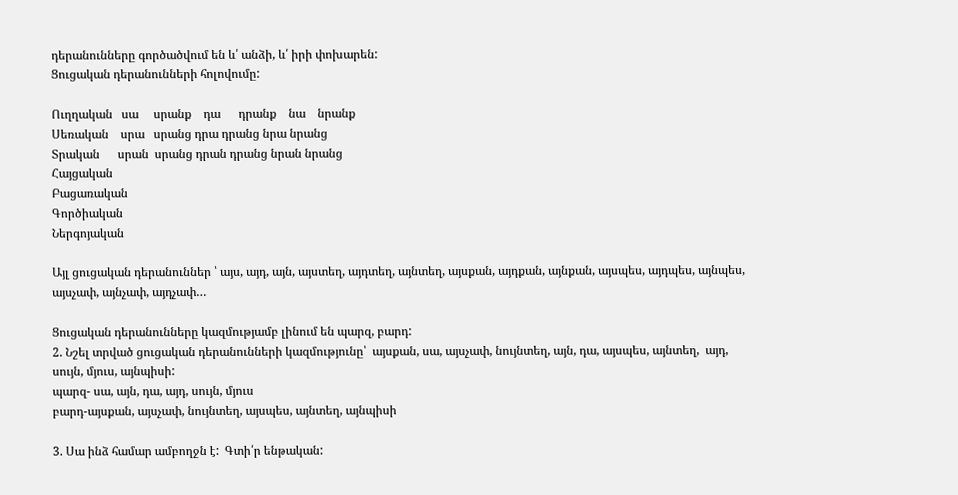դերանունները գործածվում են և՛ անձի, և՛ իրի փոխարեն:
Ցուցական դերանունների հոլովումը:

Ուղղական   սա     սրանք    դա      դրանք    նա    նրանք
Սեռական    սրա   սրանց դրա դրանց նրա նրանց
Տրական      սրան  սրանց դրան դրանց նրան նրանց
Հայցական
Բացառական
Գործիական
Ներգոյական

Այլ ցուցական դերանուններ ՝ այս, այդ, այն, այստեղ, այդտեղ, այնտեղ, այսքան, այդքան, այնքան, այսպես, այդպես, այնպես, այսչափ, այնչափ, այդչափ…

Ցուցական դերանունները կազմությամբ լինում են պարզ, բարդ:
2. Նշել տրված ցուցական դերանունների կազմությունը՝  այսքան, սա, այսչափ, նույնտեղ, այն, դա, այսպես, այնտեղ,  այդ, սույն, մյուս, այնպիսի:
պարզ- սա, այն, դա, այդ, սույն, մյուս
բարդ-այսքան, այսչափ, նույնտեղ, այսպես, այնտեղ, այնպիսի

3. Սա ինձ համար ամբողջն է:  Գտի՛ր ենթական: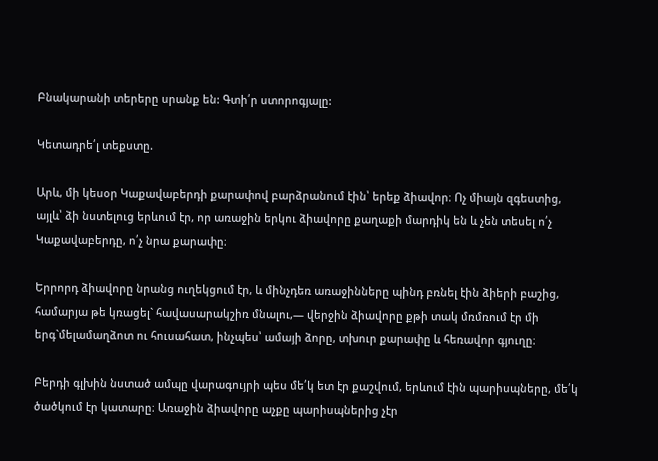Բնակարանի տերերը սրանք են: Գտի՛ր ստորոգյալը:

Կետադրե՛լ տեքստը.

Արև, մի կեսօր Կաքավաբերդի քարափով բարձրանում էին՝ երեք ձիավոր։ Ոչ միայն զգեստից, այլև՝ ձի նստելուց երևում էր, որ առաջին երկու ձիավորը քաղաքի մարդիկ են և չեն տեսել ո՛չ Կաքավաբերդը, ո՛չ նրա քարափը։

Երրորդ ձիավորը նրանց ուղեկցում էր, և մինչդեռ առաջինները պինդ բռնել էին ձիերի բաշից, համարյա թե կռացել` հավասարակշիռ մնալու,— վերջին ձիավորը քթի տակ մռմռում էր մի երգ`մելամաղձոտ ու հուսահատ, ինչպես՝ ամայի ձորը, տխուր քարափը և հեռավոր գյուղը։

Բերդի գլխին նստած ամպը վարագույրի պես մե՛կ ետ էր քաշվում, երևում էին պարիսպները, մե՛կ ծածկում էր կատարը։ Առաջին ձիավորը աչքը պարիսպներից չէր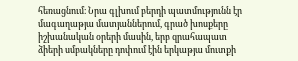հեռացնում։ Նրա գլխում բերդի պատմությունն էր մագաղաթյա մատյաններում, գրած խոսքերը իշխանական օրերի մասին, երբ զրահապատ ձիերի սմբակները դոփում էին երկաթյա մուտքի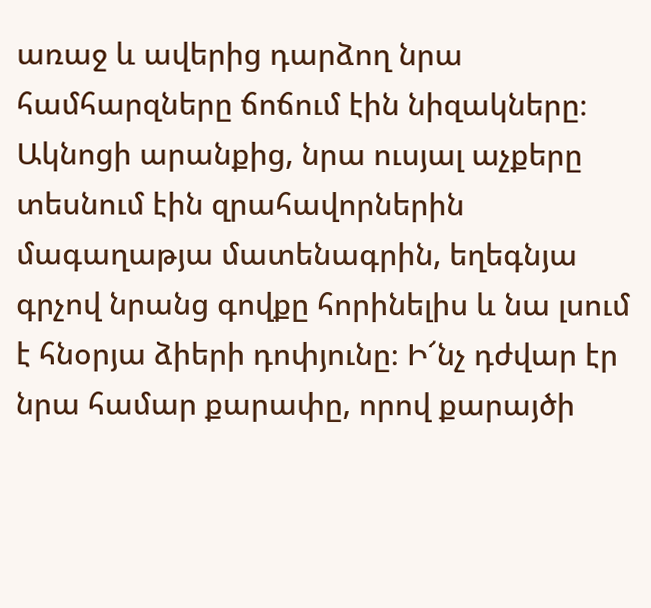առաջ և ավերից դարձող նրա համհարզները ճոճում էին նիզակները։ Ակնոցի արանքից, նրա ուսյալ աչքերը տեսնում էին զրահավորներին մագաղաթյա մատենագրին, եղեգնյա գրչով նրանց գովքը հորինելիս և նա լսում է հնօրյա ձիերի դոփյունը։ Ի՜նչ դժվար էր նրա համար քարափը, որով քարայծի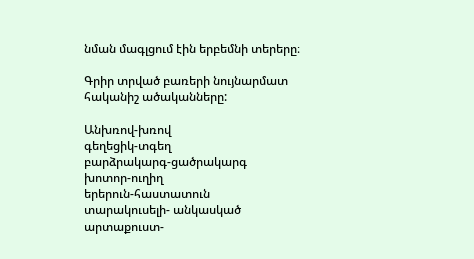նման մագլցում էին երբեմնի տերերը։

Գրիր տրված բառերի նույնարմատ հականիշ ածականները:

Անխռով-խռով
գեղեցիկ-տգեղ
բարձրակարգ-ցածրակարգ
խոտոր-ուղիղ
երերուն-հաստատուն
տարակուսելի- անկասկած
արտաքուստ-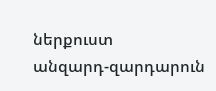ներքուստ
անզարդ-զարդարուն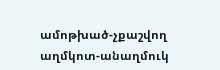ամոթխած-չքաշվող
աղմկոտ-անաղմուկ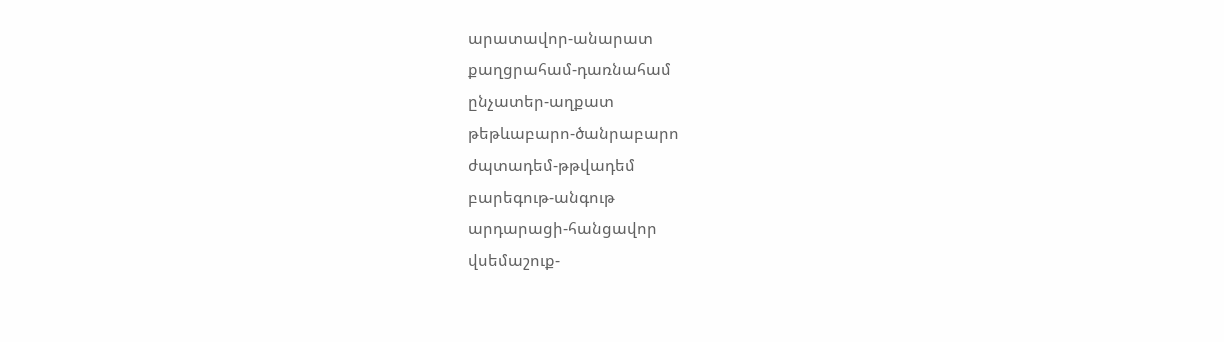արատավոր-անարատ
քաղցրահամ-դառնահամ
ընչատեր-աղքատ
թեթևաբարո-ծանրաբարո
ժպտադեմ-թթվադեմ
բարեգութ-անգութ
արդարացի-հանցավոր
վսեմաշուք-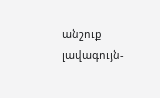անշուք
լավագույն-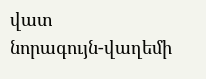վատ
նորագույն-վաղեմի